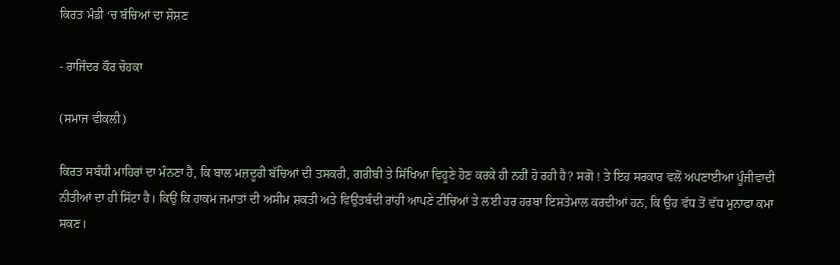ਕਿਰਤ ਮੰਡੀ ‘ਚ ਬੱਚਿਆਂ ਦਾ ਸ਼ੋਸ਼ਣ

- ਰਾਜਿੰਦਰ ਕੌਰ ਚੋਹਕਾ

(ਸਮਾਜ ਵੀਕਲੀ)

ਕਿਰਤ ਸਬੰਧੀ ਮਾਹਿਰਾਂ ਦਾ ਮੰਨਣਾ ਹੈ, ਕਿ ਬਾਲ ਮਜ਼ਦੂਰੀ ਬੱਚਿਆਂ ਦੀ ਤਸਕਰੀ, ਗਰੀਬੀ ਤੇ ਸਿੱਖਿਆ ਵਿਹੂਣੇ ਹੋਣ ਕਰਕੇ ਹੀ ਨਹੀਂ ਹੋ ਰਹੀ ਹੈ? ਸਗੋਂ ! ਤੇ ਇਹ ਸਰਕਾਰ ਵਲੋਂ ਅਪਣਾਈਆ ਪੂੰਜੀਵਾਦੀ ਨੀਤੀਆਂ ਦਾ ਹੀ ਸਿੱਟਾ ਹੈ। ਕਿਉਂ ਕਿ ਹਾਕਮ ਜਮਾਤਾਂ ਦੀ ਅਸੀਮ ਸ਼ਕਤੀ ਅਤੇ ਵਿਉਂਤਬੰਦੀ ਰਾਂਹੀ ਆਪਣੇ ਟੀਚਿਆਂ ਤੇ ਲਈ ਹਰ ਹਰਬਾ ਇਸਤੇਮਾਲ ਕਰਦੀਆਂ ਹਨ, ਕਿ ਉਹ ਵੱਧ ਤੋਂ ਵੱਧ ਮੁਨਾਫਾ ਕਮਾ ਸਕਣ।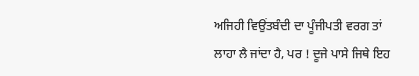ਅਜਿਹੀ ਵਿਉਂਤਬੰਦੀ ਦਾ ਪੂੰਜੀਪਤੀ ਵਰਗ ਤਾਂ ਲਾਹਾ ਲੈ ਜਾਂਦਾ ਹੈ, ਪਰ ! ਦੂਜੇ ਪਾਸੇ ਜਿਥੇ ਇਹ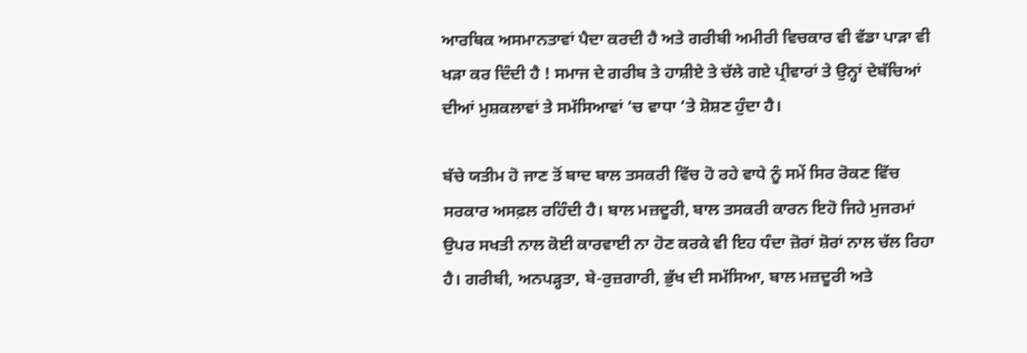ਆਰਥਿਕ ਅਸਮਾਨਤਾਵਾਂ ਪੈਦਾ ਕਰਦੀ ਹੈ ਅਤੇ ਗਰੀਬੀ ਅਮੀਰੀ ਵਿਚਕਾਰ ਵੀ ਵੱਡਾ ਪਾੜਾ ਵੀ ਖੜਾ ਕਰ ਦਿੰਦੀ ਹੈ ! ਸਮਾਜ ਦੇ ਗਰੀਬ ਤੇ ਹਾਸ਼ੀਏ ਤੇ ਚੱਲੇ ਗਏ ਪ੍ਰੀਵਾਰਾਂ ਤੇ ਉਨ੍ਹਾਂ ਦੇਬੱਚਿਆਂ ਦੀਆਂ ਮੁਸ਼ਕਲਾਵਾਂ ਤੇ ਸਮੱਸਿਆਵਾਂ ‘ਚ ਵਾਧਾ ‘ਤੇ ਸ਼ੋਸ਼ਣ ਹੁੰਦਾ ਹੈ।

ਬੱਚੇ ਯਤੀਮ ਹੋ ਜਾਣ ਤੋਂ ਬਾਦ ਬਾਲ ਤਸਕਰੀ ਵਿੱਚ ਹੋ ਰਹੇ ਵਾਧੇ ਨੂੰ ਸਮੇਂ ਸਿਰ ਰੋਕਣ ਵਿੱਚ ਸਰਕਾਰ ਅਸਫ਼ਲ ਰਹਿੰਦੀ ਹੈ। ਬਾਲ ਮਜ਼ਦੂਰੀ, ਬਾਲ ਤਸਕਰੀ ਕਾਰਨ ਇਹੋ ਜਿਹੇ ਮੁਜਰਮਾਂ ਉਪਰ ਸਖਤੀ ਨਾਲ ਕੋਈ ਕਾਰਵਾਈ ਨਾ ਹੋਣ ਕਰਕੇ ਵੀ ਇਹ ਧੰਦਾ ਜ਼ੋਰਾਂ ਸ਼ੋਰਾਂ ਨਾਲ ਚੱਲ ਰਿਹਾ ਹੈ। ਗਰੀਬੀ, ਅਨਪੜ੍ਹਤਾ, ਬੇ-ਰੁਜ਼ਗਾਰੀ, ਭੁੱਖ ਦੀ ਸਮੱਸਿਆ, ਬਾਲ ਮਜ਼ਦੂਰੀ ਅਤੇ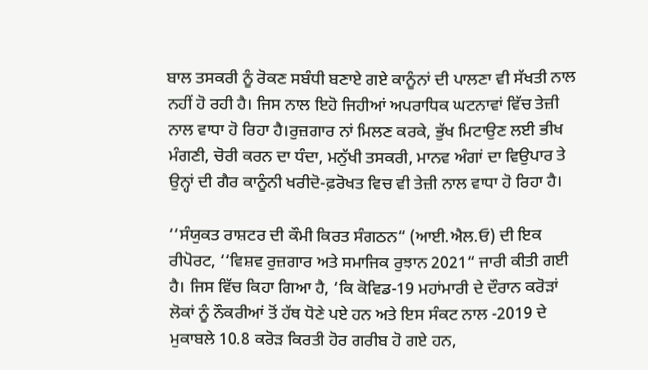ਬਾਲ ਤਸਕਰੀ ਨੂੰ ਰੋਕਣ ਸਬੰਧੀ ਬਣਾਏ ਗਏ ਕਾਨੂੰਨਾਂ ਦੀ ਪਾਲਣਾ ਵੀ ਸੱਖਤੀ ਨਾਲ ਨਹੀਂ ਹੋ ਰਹੀ ਹੈ। ਜਿਸ ਨਾਲ ਇਹੋ ਜਿਹੀਆਂ ਅਪਰਾਧਿਕ ਘਟਨਾਵਾਂ ਵਿੱਚ ਤੇਜ਼ੀ ਨਾਲ ਵਾਧਾ ਹੋ ਰਿਹਾ ਹੈ।ਰੁਜ਼ਗਾਰ ਨਾਂ ਮਿਲਣ ਕਰਕੇ, ਭੁੱਖ ਮਿਟਾਉਣ ਲਈ ਭੀਖ ਮੰਗਣੀ, ਚੋਰੀ ਕਰਨ ਦਾ ਧੰਦਾ, ਮਨੁੱਖੀ ਤਸਕਰੀ, ਮਾਨਵ ਅੰਗਾਂ ਦਾ ਵਿਉਪਾਰ ਤੇ ਉਨ੍ਹਾਂ ਦੀ ਗੈਰ ਕਾਨੂੰਨੀ ਖਰੀਦੋ-ਫ਼ਰੋਖਤ ਵਿਚ ਵੀ ਤੇਜ਼ੀ ਨਾਲ ਵਾਧਾ ਹੋ ਰਿਹਾ ਹੈ।

‘‘ਸੰਯੁਕਤ ਰਾਸ਼ਟਰ ਦੀ ਕੌਮੀ ਕਿਰਤ ਸੰਗਠਨ“ (ਆਈ.ਐਲ.ਓ) ਦੀ ਇਕ ਰੀਪੋਰਟ, ‘‘ਵਿਸ਼ਵ ਰੁਜ਼ਗਾਰ ਅਤੇ ਸਮਾਜਿਕ ਰੁਝਾਨ 2021“ ਜਾਰੀ ਕੀਤੀ ਗਈ ਹੈ। ਜਿਸ ਵਿੱਚ ਕਿਹਾ ਗਿਆ ਹੈ, ‘ਕਿ ਕੋਵਿਡ-19 ਮਹਾਂਮਾਰੀ ਦੇ ਦੌਰਾਨ ਕਰੋੜਾਂ ਲੋਕਾਂ ਨੂੰ ਨੌਕਰੀਆਂ ਤੋਂ ਹੱਥ ਧੋਣੇ ਪਏ ਹਨ ਅਤੇ ਇਸ ਸੰਕਟ ਨਾਲ -2019 ਦੇ ਮੁਕਾਬਲੇ 10.8 ਕਰੋੜ ਕਿਰਤੀ ਹੋਰ ਗਰੀਬ ਹੋ ਗਏ ਹਨ,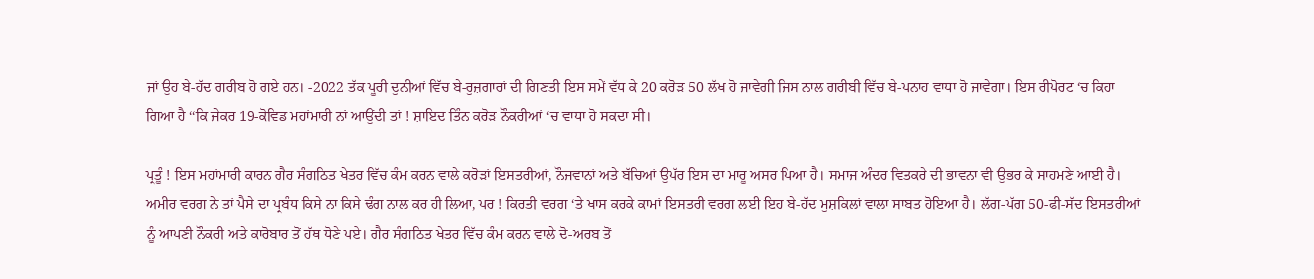ਜਾਂ ਉਹ ਬੇ-ਹੱਦ ਗਰੀਬ ਹੋ ਗਏ ਹਨ। -2022 ਤੱਕ ਪੂਰੀ ਦੁਨੀਆਂ ਵਿੱਚ ਬੇ-ਰੁਜ਼ਗਾਰਾਂ ਦੀ ਗਿਣਤੀ ਇਸ ਸਮੇਂ ਵੱਧ ਕੇ 20 ਕਰੋੜ 50 ਲੱਖ ਹੋ ਜਾਵੇਗੀ ਜਿਸ ਨਾਲ ਗਰੀਬੀ ਵਿੱਚ ਬੇ-ਪਨਾਹ ਵਾਧਾ ਹੋ ਜਾਵੇਗਾ। ਇਸ ਰੀਪੋਰਟ ‘ਚ ਕਿਹਾ ਗਿਆ ਹੈ ‘‘ਕਿ ਜੇਕਰ 19-ਕੋਵਿਡ ਮਹਾਂਮਾਰੀ ਨਾਂ ਆਉਂਦੀ ਤਾਂ ! ਸ਼ਾਇਦ ਤਿੰਨ ਕਰੋੜ ਨੌਕਰੀਆਂ ‘ਚ ਵਾਧਾ ਹੋ ਸਕਦਾ ਸੀ।

ਪ੍ਰਤੂੰ ! ਇਸ ਮਹਾਂਮਾਰੀ ਕਾਰਨ ਗੈਰ ਸੰਗਠਿਤ ਖੇਤਰ ਵਿੱਚ ਕੰਮ ਕਰਨ ਵਾਲੇ ਕਰੋੜਾਂ ਇਸਤਰੀਆਂ, ਨੌਜਵਾਨਾਂ ਅਤੇ ਬੱਚਿਆਂ ਉਪੱਰ ਇਸ ਦਾ ਮਾਰੂ ਅਸਰ ਪਿਆ ਹੈ। ਸਮਾਜ ਅੰਦਰ ਵਿਤਕਰੇ ਦੀ ਭਾਵਨਾ ਵੀ ਉਭਰ ਕੇ ਸਾਹਮਣੇ ਆਈ ਹੈ। ਅਮੀਰ ਵਰਗ ਨੇ ਤਾਂ ਪੈਸੇ ਦਾ ਪ੍ਰਬੰਧ ਕਿਸੇ ਨਾ ਕਿਸੇ ਢੰਗ ਨਾਲ ਕਰ ਹੀ ਲਿਆ, ਪਰ ! ਕਿਰਤੀ ਵਰਗ ‘ਤੇ ਖਾਸ ਕਰਕੇ ਕਾਮਾਂ ਇਸਤਰੀ ਵਰਗ ਲਈ ਇਹ ਬੇ-ਹੱਦ ਮੁਸ਼ਕਿਲਾਂ ਵਾਲਾ ਸਾਬਤ ਹੋਇਆ ਹੈ। ਲੱਗ-ਪੱਗ 50-ਫੀ-ਸੱਦ ਇਸਤਰੀਆਂ ਨੂੰ ਆਪਣੀ ਨੌਕਰੀ ਅਤੇ ਕਾਰੋਬਾਰ ਤੋਂ ਹੱਥ ਧੋਣੇ ਪਏ। ਗੈਰ ਸੰਗਠਿਤ ਖੇਤਰ ਵਿੱਚ ਕੰਮ ਕਰਨ ਵਾਲੇ ਦੋ-ਅਰਬ ਤੋਂ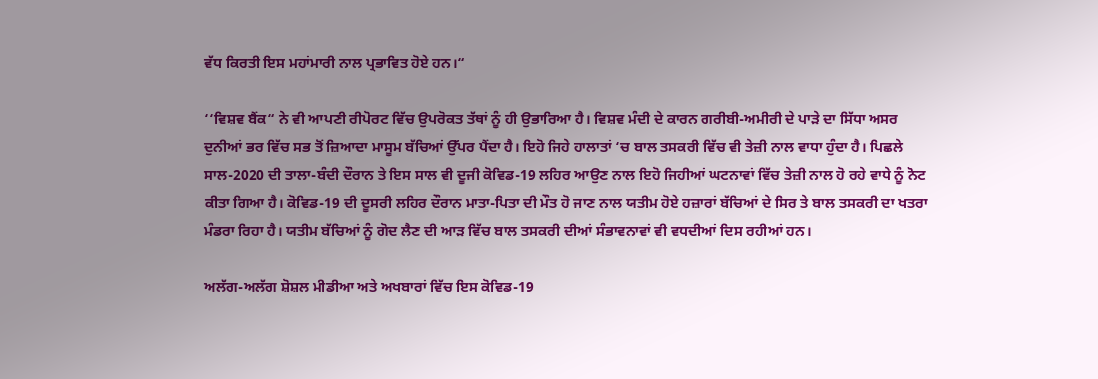ਵੱਧ ਕਿਰਤੀ ਇਸ ਮਹਾਂਮਾਰੀ ਨਾਲ ਪ੍ਰਭਾਵਿਤ ਹੋਏ ਹਨ।“

‘‘ਵਿਸ਼ਵ ਬੈਂਕ“ ਨੇ ਵੀ ਆਪਣੀ ਰੀਪੋਰਟ ਵਿੱਚ ਉਪਰੋਕਤ ਤੱਥਾਂ ਨੂੰ ਹੀ ਉਭਾਰਿਆ ਹੈ। ਵਿਸ਼ਵ ਮੰਦੀ ਦੇ ਕਾਰਨ ਗਰੀਬੀ-ਅਮੀਰੀ ਦੇ ਪਾੜੇ ਦਾ ਸਿੱਧਾ ਅਸਰ ਦੁਨੀਆਂ ਭਰ ਵਿੱਚ ਸਭ ਤੋਂ ਜ਼ਿਆਦਾ ਮਾਸੂਮ ਬੱਚਿਆਂ ਉੱਪਰ ਪੈਂਦਾ ਹੈ। ਇਹੋ ਜਿਹੇ ਹਾਲਾਤਾਂ ‘ਚ ਬਾਲ ਤਸਕਰੀ ਵਿੱਚ ਵੀ ਤੇਜ਼ੀ ਨਾਲ ਵਾਧਾ ਹੁੰਦਾ ਹੈ। ਪਿਛਲੇ ਸਾਲ-2020 ਦੀ ਤਾਲਾ-ਬੰਦੀ ਦੌਰਾਨ ਤੇ ਇਸ ਸਾਲ ਵੀ ਦੂਜੀ ਕੋਵਿਡ-19 ਲਹਿਰ ਆਉਣ ਨਾਲ ਇਹੋ ਜਿਹੀਆਂ ਘਟਨਾਵਾਂ ਵਿੱਚ ਤੇਜ਼ੀ ਨਾਲ ਹੋ ਰਹੇ ਵਾਧੇ ਨੂੰ ਨੋਟ ਕੀਤਾ ਗਿਆ ਹੈ। ਕੋਵਿਡ-19 ਦੀ ਦੂਸਰੀ ਲਹਿਰ ਦੌਰਾਨ ਮਾਤਾ-ਪਿਤਾ ਦੀ ਮੌਤ ਹੋ ਜਾਣ ਨਾਲ ਯਤੀਮ ਹੋਏ ਹਜ਼ਾਰਾਂ ਬੱਚਿਆਂ ਦੇ ਸਿਰ ਤੇ ਬਾਲ ਤਸਕਰੀ ਦਾ ਖਤਰਾ ਮੰਡਰਾ ਰਿਹਾ ਹੈ। ਯਤੀਮ ਬੱਚਿਆਂ ਨੂੰ ਗੋਦ ਲੈਣ ਦੀ ਆੜ ਵਿੱਚ ਬਾਲ ਤਸਕਰੀ ਦੀਆਂ ਸੰਭਾਵਨਾਵਾਂ ਵੀ ਵਧਦੀਆਂ ਦਿਸ ਰਹੀਆਂ ਹਨ।

ਅਲੱਗ-ਅਲੱਗ ਸ਼ੋਸ਼ਲ ਮੀਡੀਆ ਅਤੇ ਅਖਬਾਰਾਂ ਵਿੱਚ ਇਸ ਕੋਵਿਡ-19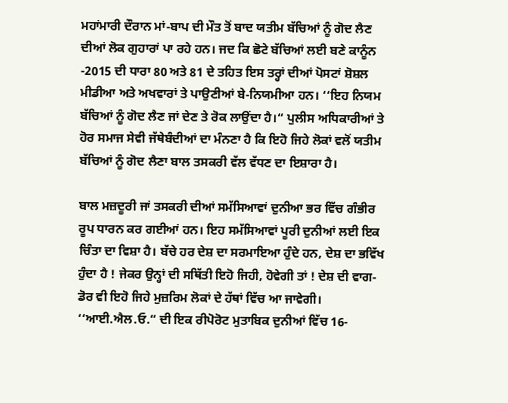ਮਹਾਂਮਾਰੀ ਦੌਰਾਨ ਮਾਂ-ਬਾਪ ਦੀ ਮੌਤ ਤੋਂ ਬਾਦ ਯਤੀਮ ਬੱਚਿਆਂ ਨੂੰ ਗੋਦ ਲੈਣ ਦੀਆਂ ਲੋਕ ਗੁਹਾਰਾਂ ਪਾ ਰਹੇ ਹਨ। ਜਦ ਕਿ ਛੋਟੇ ਬੱਚਿਆਂ ਲਈ ਬਣੇ ਕਾਨੂੰਨ -2015 ਦੀ ਧਾਰਾ 80 ਅਤੇ 81 ਦੇ ਤਹਿਤ ਇਸ ਤਰ੍ਹਾਂ ਦੀਆਂ ਪੋਸਟਾਂ ਸ਼ੋਸ਼ਲ ਮੀਡੀਆ ਅਤੇ ਅਖਵਾਰਾਂ ਤੇ ਪਾਉਣੀਆਂ ਬੇ-ਨਿਯਮੀਆ ਹਨ। ‘‘ਇਹ ਨਿਯਮ ਬੱਚਿਆਂ ਨੂੰ ਗੋਦ ਲੈਣ ਜਾਂ ਦੇਣ ਤੇ ਰੋਕ ਲਾਉਂਦਾ ਹੈ।“ ਪੁਲੀਸ ਅਧਿਕਾਰੀਆਂ ਤੇ ਹੋਰ ਸਮਾਜ ਸੇਵੀ ਜੱਥੇਬੰਦੀਆਂ ਦਾ ਮੰਨਣਾ ਹੈ ਕਿ ਇਹੋ ਜਿਹੇ ਲੋਕਾਂ ਵਲੋਂ ਯਤੀਮ ਬੱਚਿਆਂ ਨੂੰ ਗੋਦ ਲੈਣਾ ਬਾਲ ਤਸਕਰੀ ਵੱਲ ਵੱਧਣ ਦਾ ਇਸ਼ਾਰਾ ਹੈ।

ਬਾਲ ਮਜ਼ਦੂਰੀ ਜਾਂ ਤਸਕਰੀ ਦੀਆਂ ਸਮੱਸਿਆਵਾਂ ਦੁਨੀਆ ਭਰ ਵਿੱਚ ਗੰਭੀਰ ਰੂਪ ਧਾਰਨ ਕਰ ਗਈਆਂ ਹਨ। ਇਹ ਸਮੱਸਿਆਵਾਂ ਪੂਰੀ ਦੁਨੀਆਂ ਲਈ ਇਕ ਚਿੰਤਾ ਦਾ ਵਿਸ਼ਾ ਹੈ। ਬੱਚੇ ਹਰ ਦੇਸ਼ ਦਾ ਸਰਮਾਇਆ ਹੁੰਦੇ ਹਨ, ਦੇਸ਼ ਦਾ ਭਵਿੱਖ ਹੁੰਦਾ ਹੈ ! ਜੇਕਰ ਉਨ੍ਹਾਂ ਦੀ ਸਥਿੱਤੀ ਇਹੋ ਜਿਹੀ, ਹੋਵੇਗੀ ਤਾਂ ! ਦੇਸ਼ ਦੀ ਵਾਗ-ਡੋਰ ਵੀ ਇਹੋ ਜਿਹੇ ਮੁਜ਼ਰਿਮ ਲੋਕਾਂ ਦੇ ਹੱਥਾਂ ਵਿੱਚ ਆ ਜਾਵੇਗੀ। ‘‘ਆਈ.ਐਲ.ਓ.“ ਦੀ ਇਕ ਰੀਪੋਰੋਟ ਮੁਤਾਬਿਕ ਦੁਨੀਆਂ ਵਿੱਚ 16-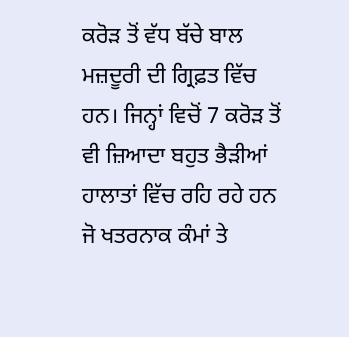ਕਰੋੜ ਤੋਂ ਵੱਧ ਬੱਚੇ ਬਾਲ ਮਜ਼ਦੂਰੀ ਦੀ ਗ੍ਰਿਫ਼ਤ ਵਿੱਚ ਹਨ। ਜਿਨ੍ਹਾਂ ਵਿਚੋਂ 7 ਕਰੋੜ ਤੋਂ ਵੀ ਜ਼ਿਆਦਾ ਬਹੁਤ ਭੈੜੀਆਂ ਹਾਲਾਤਾਂ ਵਿੱਚ ਰਹਿ ਰਹੇ ਹਨ ਜੋ ਖਤਰਨਾਕ ਕੰਮਾਂ ਤੇ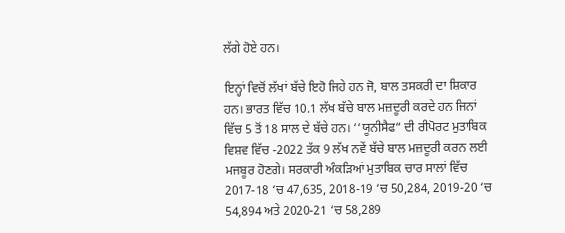ਲੱਗੇ ਹੋਏ ਹਨ।

ਇਨ੍ਹਾਂ ਵਿਚੋਂ ਲੱਖਾਂ ਬੱਚੇ ਇਹੋ ਜਿਹੇ ਹਨ ਜੋ, ਬਾਲ ਤਸਕਰੀ ਦਾ ਸ਼ਿਕਾਰ ਹਨ। ਭਾਰਤ ਵਿੱਚ 10.1 ਲੱਖ ਬੱਚੇ ਬਾਲ ਮਜ਼ਦੂਰੀ ਕਰਦੇ ਹਨ ਜਿਨਾਂ ਵਿੱਚ 5 ਤੋਂ 18 ਸਾਲ ਦੇ ਬੱਚੇ ਹਨ। ‘‘ਯੂਨੀਸੈਫ“ ਦੀ ਰੀਪੋਰਟ ਮੁਤਾਬਿਕ ਵਿਸ਼ਵ ਵਿੱਚ -2022 ਤੱਕ 9 ਲੱਖ ਨਵੇਂ ਬੱਚੇ ਬਾਲ ਮਜ਼ਦੂਰੀ ਕਰਨ ਲਈ ਮਜਬੂਰ ਹੋਣਗੇ। ਸਰਕਾਰੀ ਅੰਕੜਿਆਂ ਮੁਤਾਬਿਕ ਚਾਰ ਸਾਲਾਂ ਵਿੱਚ 2017-18 ‘ਚ 47,635, 2018-19 ‘ਚ 50,284, 2019-20 ‘ਚ 54,894 ਅਤੇ 2020-21 ‘ਚ 58,289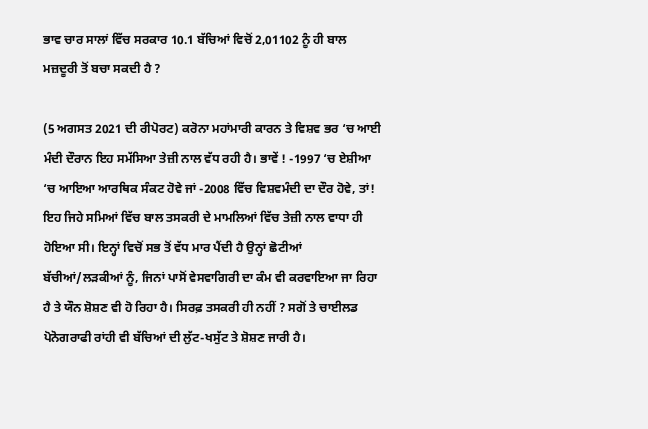ਭਾਵ ਚਾਰ ਸਾਲਾਂ ਵਿੱਚ ਸਰਕਾਰ 10.1 ਬੱਚਿਆਂ ਵਿਚੋਂ 2,01102 ਨੂੰ ਹੀ ਬਾਲ ਮਜ਼ਦੂਰੀ ਤੋਂ ਬਚਾ ਸਕਦੀ ਹੈ ?

(5 ਅਗਸਤ 2021 ਦੀ ਰੀਪੋਰਟ) ਕਰੋਨਾ ਮਹਾਂਮਾਰੀ ਕਾਰਨ ਤੇ ਵਿਸ਼ਵ ਭਰ ‘ਚ ਆਈ ਮੰਦੀ ਦੌਰਾਨ ਇਹ ਸਮੱਸਿਆ ਤੇਜ਼ੀ ਨਾਲ ਵੱਧ ਰਹੀ ਹੈ। ਭਾਵੇਂ ! -1997 ‘ਚ ਏਸ਼ੀਆ ‘ਚ ਆਇਆ ਆਰਥਿਕ ਸੰਕਟ ਹੋਵੇ ਜਾਂ -2008 ਵਿੱਚ ਵਿਸ਼ਵਮੰਦੀ ਦਾ ਦੌਰ ਹੋਵੇ, ਤਾਂ! ਇਹ ਜਿਹੇ ਸਮਿਆਂ ਵਿੱਚ ਬਾਲ ਤਸਕਰੀ ਦੇ ਮਾਮਲਿਆਂ ਵਿੱਚ ਤੇਜ਼ੀ ਨਾਲ ਵਾਧਾ ਹੀ ਹੋਇਆ ਸੀ। ਇਨ੍ਹਾਂ ਵਿਚੋਂ ਸਭ ਤੋਂ ਵੱਧ ਮਾਰ ਪੈਂਦੀ ਹੈ ਉਨ੍ਹਾਂ ਛੋਟੀਆਂ ਬੱਚੀਆਂ/ਲੜਕੀਆਂ ਨੂੰ, ਜਿਨਾਂ ਪਾਸੋਂ ਵੇਸਵਾਗਿਰੀ ਦਾ ਕੰਮ ਵੀ ਕਰਵਾਇਆ ਜਾ ਰਿਹਾ ਹੈ ਤੇ ਯੌਨ ਸ਼ੋਸ਼ਣ ਵੀ ਹੋ ਰਿਹਾ ਹੈ। ਸਿਰਫ਼ ਤਸਕਰੀ ਹੀ ਨਹੀਂ ? ਸਗੋਂ ਤੇ ਚਾਈਲਡ ਪੋਨੋਗਰਾਫੀ ਰਾਂਹੀ ਵੀ ਬੱਚਿਆਂ ਦੀ ਲੁੱਟ-ਖਸੁੱਟ ਤੇ ਸ਼ੋਸ਼ਣ ਜਾਰੀ ਹੈ।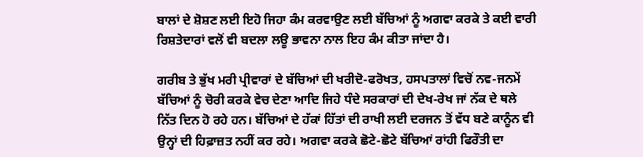ਬਾਲਾਂ ਦੇ ਸ਼ੋਸ਼ਣ ਲਈ ਇਹੋ ਜਿਹਾ ਕੰਮ ਕਰਵਾਉਣ ਲਈ ਬੱਚਿਆਂ ਨੂੰ ਅਗਵਾ ਕਰਕੇ ਤੇ ਕਈ ਵਾਰੀ ਰਿਸ਼ਤੇਦਾਰਾਂ ਵਲੋਂ ਵੀ ਬਦਲਾ ਲਊ ਭਾਵਨਾ ਨਾਲ ਇਹ ਕੰਮ ਕੀਤਾ ਜਾਂਦਾ ਹੈ।

ਗਰੀਬ ਤੇ ਭੁੱਖ ਮਰੀ ਪ੍ਰੀਵਾਰਾਂ ਦੇ ਬੱਚਿਆਂ ਦੀ ਖਰੀਦੋ-ਫਰੋਖਤ, ਹਸਪਤਾਲਾਂ ਵਿਚੋਂ ਨਵ-ਜਨਮੇਂ ਬੱਚਿਆਂ ਨੂੰ ਚੋਰੀ ਕਰਕੇ ਵੇਚ ਦੇਣਾ ਆਦਿ ਜਿਹੇ ਧੰਦੇ ਸਰਕਾਰਾਂ ਦੀ ਦੇਖ-ਰੇਖ ਜਾਂ ਨੱਕ ਦੇ ਥਲੇ ਨਿੱਤ ਦਿਨ ਹੋ ਰਹੇ ਹਨ। ਬੱਚਿਆਂ ਦੇ ਹੱਕਾਂ ਹਿੱਤਾਂ ਦੀ ਰਾਖੀ ਲਈ ਦਰਜਨ ਤੋਂ ਵੱਧ ਬਣੇ ਕਾਨੂੰਨ ਵੀ ਉਨ੍ਹਾਂ ਦੀ ਹਿਫ਼ਾਜ਼ਤ ਨਹੀਂ ਕਰ ਰਹੇ। ਅਗਵਾ ਕਰਕੇ ਛੋਟੇ-ਛੋਟੇ ਬੱਚਿਆਂ ਰਾਂਹੀ ਫਿਰੌਤੀ ਦਾ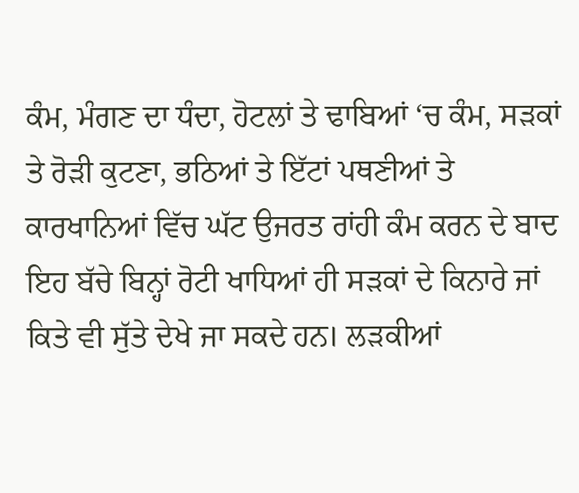ਕੰਮ, ਮੰਗਣ ਦਾ ਧੰਦਾ, ਹੋਟਲਾਂ ਤੇ ਢਾਬਿਆਂ ‘ਚ ਕੰਮ, ਸੜਕਾਂ ਤੇ ਰੋੜੀ ਕੁਟਣਾ, ਭਠਿਆਂ ਤੇ ਇੱਟਾਂ ਪਥਣੀਆਂ ਤੇ ਕਾਰਖਾਨਿਆਂ ਵਿੱਚ ਘੱਟ ਉਜਰਤ ਰਾਂਹੀ ਕੰਮ ਕਰਨ ਦੇ ਬਾਦ ਇਹ ਬੱਚੇ ਬਿਨ੍ਹਾਂ ਰੋਟੀ ਖਾਧਿਆਂ ਹੀ ਸੜਕਾਂ ਦੇ ਕਿਨਾਰੇ ਜਾਂ ਕਿਤੇ ਵੀ ਸੁੱਤੇ ਦੇਖੇ ਜਾ ਸਕਦੇ ਹਨ। ਲੜਕੀਆਂ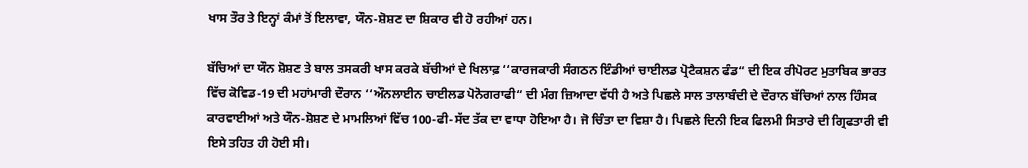ਖਾਸ ਤੌਰ ਤੇ ਇਨ੍ਹਾਂ ਕੰਮਾਂ ਤੋਂ ਇਲਾਵਾ, ਯੌਨ-ਸ਼ੋਸ਼ਣ ਦਾ ਸ਼ਿਕਾਰ ਵੀ ਹੋ ਰਹੀਆਂ ਹਨ।

ਬੱਚਿਆਂ ਦਾ ਯੌਨ ਸ਼ੋਸ਼ਣ ਤੇ ਬਾਲ ਤਸਕਰੀ ਖਾਸ ਕਰਕੇ ਬੱਚੀਆਂ ਦੇ ਖਿਲਾਫ਼ ‘‘ਕਾਰਜਕਾਰੀ ਸੰਗਠਨ ਇੰਡੀਆਂ ਚਾਈਲਡ ਪ੍ਰੋਟੈਕਸ਼ਨ ਫੰਡ“ ਦੀ ਇਕ ਰੀਪੋਰਟ ਮੁਤਾਬਿਕ ਭਾਰਤ ਵਿੱਚ ਕੋਵਿਡ-19 ਦੀ ਮਹਾਂਮਾਰੀ ਦੌਰਾਨ ‘‘ਔਨਲਾਈਨ ਚਾਈਲਡ ਪੋਨੋਗਰਾਫੀ“ ਦੀ ਮੰਗ ਜ਼ਿਆਦਾ ਵੱਧੀ ਹੈ ਅਤੇ ਪਿਛਲੇ ਸਾਲ ਤਾਲਾਬੰਦੀ ਦੇ ਦੌਰਾਨ ਬੱਚਿਆਂ ਨਾਲ ਹਿੰਸਕ ਕਾਰਵਾਈਆਂ ਅਤੇ ਯੌਨ-ਸ਼ੋਸ਼ਣ ਦੇ ਮਾਮਲਿਆਂ ਵਿੱਚ 100-ਫੀ-ਸੱਦ ਤੱਕ ਦਾ ਵਾਧਾ ਹੋਇਆ ਹੈ। ਜੋ ਚਿੰਤਾ ਦਾ ਵਿਸ਼ਾ ਹੈ। ਪਿਛਲੇ ਦਿਨੀ ਇਕ ਫਿਲਮੀ ਸਿਤਾਰੇ ਦੀ ਗ੍ਰਿਫਤਾਰੀ ਵੀ ਇਸੇ ਤਹਿਤ ਹੀ ਹੋਈ ਸੀ।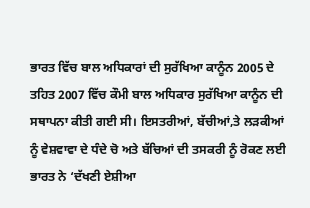ਭਾਰਤ ਵਿੱਚ ਬਾਲ ਅਧਿਕਾਰਾਂ ਦੀ ਸੁਰੱਖਿਆ ਕਾਨੂੰਨ 2005 ਦੇ ਤਹਿਤ 2007 ਵਿੱਚ ਕੌਮੀ ਬਾਲ ਅਧਿਕਾਰ ਸੁਰੱਖਿਆ ਕਾਨੂੰਨ ਦੀ ਸਥਾਪਨਾ ਕੀਤੀ ਗਈ ਸੀ। ਇਸਤਰੀਆਂ, ਬੱਚੀਆਂ,ਤੇ ਲੜਕੀਆਂ ਨੂੰ ਵੇਸ਼ਵਾਵਾ ਦੇ ਧੰਦੇ ਚੋ ਅਤੇ ਬੱਚਿਆਂ ਦੀ ਤਸਕਰੀ ਨੂੰ ਰੋਕਣ ਲਈ ਭਾਰਤ ਨੇ ‘ਦੱਖਣੀ ਏਸ਼ੀਆ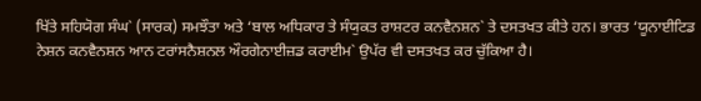ਖਿੱਤੇ ਸਹਿਯੋਗ ਸੰਘ` (ਸਾਰਕ) ਸਮਝੌਤਾ ਅਤੇ ‘ਬਾਲ ਅਧਿਕਾਰ ਤੇ ਸੰਯੁਕਤ ਰਾਸ਼ਟਰ ਕਨਵੈਨਸ਼ਨ` ਤੇ ਦਸਤਖਤ ਕੀਤੇ ਹਨ। ਭਾਰਤ ‘ਯੂਨਾਈਟਿਡ ਨੇਸ਼ਨ ਕਨਵੈਨਸ਼ਨ ਆਨ ਟਰਾਂਸਨੈਸ਼ਨਲ ਔਰਗੇਨਾਈਜ਼ਡ ਕਰਾਈਮ` ਉਪੱਰ ਵੀ ਦਸਤਖਤ ਕਰ ਚੁੱਕਿਆ ਹੈ।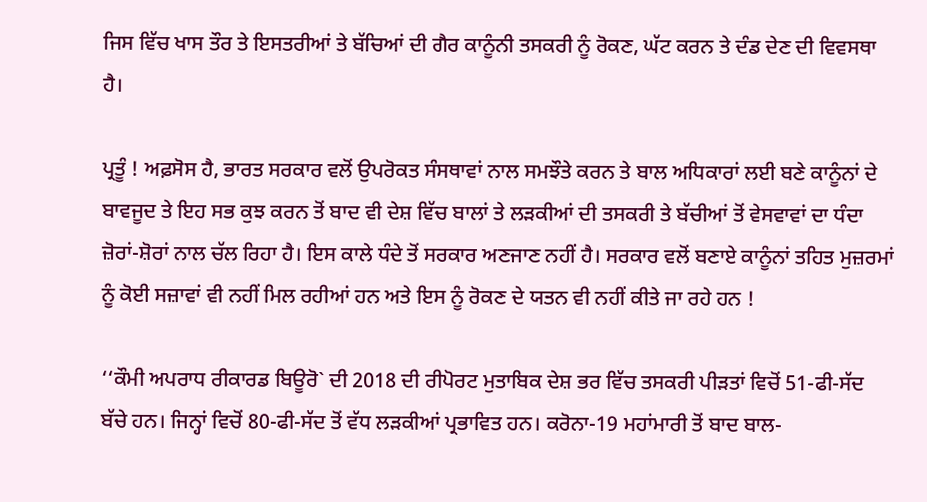ਜਿਸ ਵਿੱਚ ਖਾਸ ਤੌਰ ਤੇ ਇਸਤਰੀਆਂ ਤੇ ਬੱਚਿਆਂ ਦੀ ਗੈਰ ਕਾਨੂੰਨੀ ਤਸਕਰੀ ਨੂੰ ਰੋਕਣ, ਘੱਟ ਕਰਨ ਤੇ ਦੰਡ ਦੇਣ ਦੀ ਵਿਵਸਥਾ ਹੈ।

ਪ੍ਰਤੂੰ ! ਅਫ਼ਸੋਸ ਹੈ, ਭਾਰਤ ਸਰਕਾਰ ਵਲੋਂ ਉਪਰੋਕਤ ਸੰਸਥਾਵਾਂ ਨਾਲ ਸਮਝੌਤੇ ਕਰਨ ਤੇ ਬਾਲ ਅਧਿਕਾਰਾਂ ਲਈ ਬਣੇ ਕਾਨੂੰਨਾਂ ਦੇ ਬਾਵਜੂਦ ਤੇ ਇਹ ਸਭ ਕੁਝ ਕਰਨ ਤੋਂ ਬਾਦ ਵੀ ਦੇਸ਼ ਵਿੱਚ ਬਾਲਾਂ ਤੇ ਲੜਕੀਆਂ ਦੀ ਤਸਕਰੀ ਤੇ ਬੱਚੀਆਂ ਤੋਂ ਵੇਸਵਾਵਾਂ ਦਾ ਧੰਦਾ ਜ਼ੋਰਾਂ-ਸ਼ੋਰਾਂ ਨਾਲ ਚੱਲ ਰਿਹਾ ਹੈ। ਇਸ ਕਾਲੇ ਧੰਦੇ ਤੋਂ ਸਰਕਾਰ ਅਣਜਾਣ ਨਹੀਂ ਹੈ। ਸਰਕਾਰ ਵਲੋਂ ਬਣਾਏ ਕਾਨੂੰਨਾਂ ਤਹਿਤ ਮੁਜ਼ਰਮਾਂ ਨੂੰ ਕੋਈ ਸਜ਼ਾਵਾਂ ਵੀ ਨਹੀਂ ਮਿਲ ਰਹੀਆਂ ਹਨ ਅਤੇ ਇਸ ਨੂੰ ਰੋਕਣ ਦੇ ਯਤਨ ਵੀ ਨਹੀਂ ਕੀਤੇ ਜਾ ਰਹੇ ਹਨ !

‘‘ਕੌਮੀ ਅਪਰਾਧ ਰੀਕਾਰਡ ਬਿਊਰੋ` ਦੀ 2018 ਦੀ ਰੀਪੋਰਟ ਮੁਤਾਬਿਕ ਦੇਸ਼ ਭਰ ਵਿੱਚ ਤਸਕਰੀ ਪੀੜਤਾਂ ਵਿਚੋਂ 51-ਫੀ-ਸੱਦ ਬੱਚੇ ਹਨ। ਜਿਨ੍ਹਾਂ ਵਿਚੋਂ 80-ਫੀ-ਸੱਦ ਤੋਂ ਵੱਧ ਲੜਕੀਆਂ ਪ੍ਰਭਾਵਿਤ ਹਨ। ਕਰੋਨਾ-19 ਮਹਾਂਮਾਰੀ ਤੋਂ ਬਾਦ ਬਾਲ-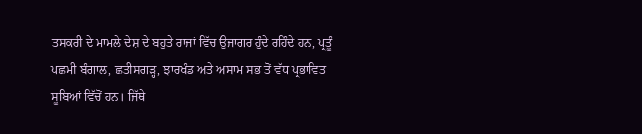ਤਸਕਰੀ ਦੇ ਮਾਮਲੇ ਦੇਸ਼ ਦੇ ਬਹੁਤੇ ਰਾਜਾਂ ਵਿੱਚ ਉਜਾਗਰ ਹੁੰਦੇ ਰਹਿੰਦੇ ਹਨ, ਪ੍ਰਤੂੰ ਪਛਮੀ ਬੰਗਾਲ, ਛਤੀਸਗੜ੍ਹ, ਝਾਰਖੰਡ ਅਤੇ ਅਸਾਮ ਸਭ ਤੋਂ ਵੱਧ ਪ੍ਰਭਾਵਿਤ ਸੂਬਿਆਂ ਵਿੱਚੋਂ ਹਨ। ਜਿੱਥੇ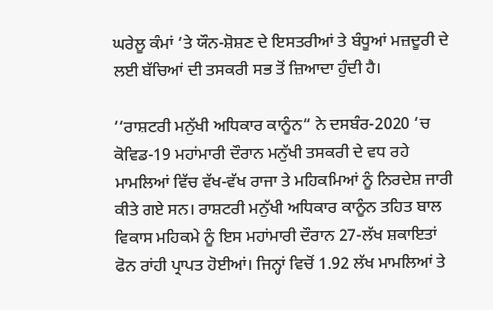ਘਰੇਲੂ ਕੰਮਾਂ ‘ਤੇ ਯੌਨ-ਸ਼ੋਸ਼ਣ ਦੇ ਇਸਤਰੀਆਂ ਤੇ ਬੰਧੂਆਂ ਮਜ਼ਦੂਰੀ ਦੇ ਲਈ ਬੱਚਿਆਂ ਦੀ ਤਸਕਰੀ ਸਭ ਤੋਂ ਜ਼ਿਆਦਾ ਹੁੰਦੀ ਹੈ।

‘‘ਰਾਸ਼ਟਰੀ ਮਨੁੱਖੀ ਅਧਿਕਾਰ ਕਾਨੂੰਨ“ ਨੇ ਦਸਬੰਰ-2020 ‘ਚ ਕੋਵਿਡ-19 ਮਹਾਂਮਾਰੀ ਦੌਰਾਨ ਮਨੁੱਖੀ ਤਸਕਰੀ ਦੇ ਵਧ ਰਹੇ ਮਾਮਲਿਆਂ ਵਿੱਚ ਵੱਖ-ਵੱਖ ਰਾਜਾ ਤੇ ਮਹਿਕਮਿਆਂ ਨੂੰ ਨਿਰਦੇਸ਼ ਜਾਰੀ ਕੀਤੇ ਗਏ ਸਨ। ਰਾਸ਼ਟਰੀ ਮਨੁੱਖੀ ਅਧਿਕਾਰ ਕਾਨੂੰਨ ਤਹਿਤ ਬਾਲ ਵਿਕਾਸ ਮਹਿਕਮੇ ਨੂੰ ਇਸ ਮਹਾਂਮਾਰੀ ਦੌਰਾਨ 27-ਲੱਖ ਸ਼ਕਾਇਤਾਂ ਫੋਨ ਰਾਂਹੀ ਪ੍ਰਾਪਤ ਹੋਈਆਂ। ਜਿਨ੍ਹਾਂ ਵਿਚੋਂ 1.92 ਲੱਖ ਮਾਮਲਿਆਂ ਤੇ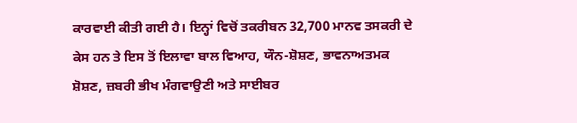ਕਾਰਵਾਈ ਕੀਤੀ ਗਈ ਹੈ। ਇਨ੍ਹਾਂ ਵਿਚੋਂ ਤਕਰੀਬਨ 32,700 ਮਾਨਵ ਤਸਕਰੀ ਦੇ ਕੇਸ ਹਨ ਤੇ ਇਸ ਤੋਂ ਇਲਾਵਾ ਬਾਲ ਵਿਆਹ, ਯੌਨ-ਸ਼ੋਸ਼ਣ, ਭਾਵਨਾਅਤਮਕ ਸ਼ੋਸ਼ਣ, ਜ਼ਬਰੀ ਭੀਖ ਮੰਗਵਾਉਣੀ ਅਤੇ ਸਾਈਬਰ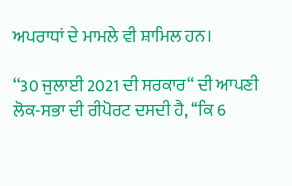ਅਪਰਾਧਾਂ ਦੇ ਮਾਮਲੇ ਵੀ ਸ਼ਾਮਿਲ ਹਨ।

‘‘30 ਜੁਲਾਈ 2021 ਦੀ ਸਰਕਾਰ“ ਦੀ ਆਪਣੀ ਲੋਕ-ਸਭਾ ਦੀ ਰੀਪੋਰਟ ਦਸਦੀ ਹੈ, ‘‘ਕਿ 6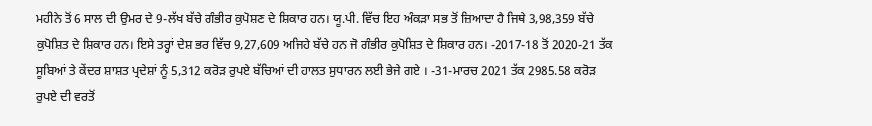ਮਹੀਨੇ ਤੋਂ 6 ਸਾਲ ਦੀ ਉਮਰ ਦੇ 9-ਲੱਖ ਬੱਚੇ ਗੰਭੀਰ ਕੁਪੋਸ਼ਣ ਦੇ ਸ਼ਿਕਾਰ ਹਨ। ਯੂ.ਪੀ. ਵਿੱਚ ਇਹ ਅੰਕੜਾ ਸਭ ਤੋਂ ਜ਼ਿਆਦਾ ਹੈ ਜਿਥੇ 3,98,359 ਬੱਚੇ ਕੁਪੋਸ਼ਿਤ ਦੇ ਸ਼ਿਕਾਰ ਹਨ। ਇਸੇ ਤਰ੍ਹਾਂ ਦੇਸ਼ ਭਰ ਵਿੱਚ 9,27,609 ਅਜਿਹੇ ਬੱਚੇ ਹਨ ਜੋ ਗੰਭੀਰ ਕੁਪੋਸ਼ਿਤ ਦੇ ਸ਼ਿਕਾਰ ਹਨ। -2017-18 ਤੋਂ 2020-21 ਤੱਕ ਸੂਬਿਆਂ ਤੇ ਕੇਂਦਰ ਸ਼ਾਸ਼ਤ ਪ੍ਰਦੇਸ਼ਾਂ ਨੂੰ 5,312 ਕਰੋੜ ਰੁਪਏ ਬੱਚਿਆਂ ਦੀ ਹਾਲਤ ਸੁਧਾਰਨ ਲਈ ਭੇਜੇ ਗਏ । -31-ਮਾਰਚ 2021 ਤੱਕ 2985.58 ਕਰੋੜ ਰੁਪਏ ਦੀ ਵਰਤੋਂ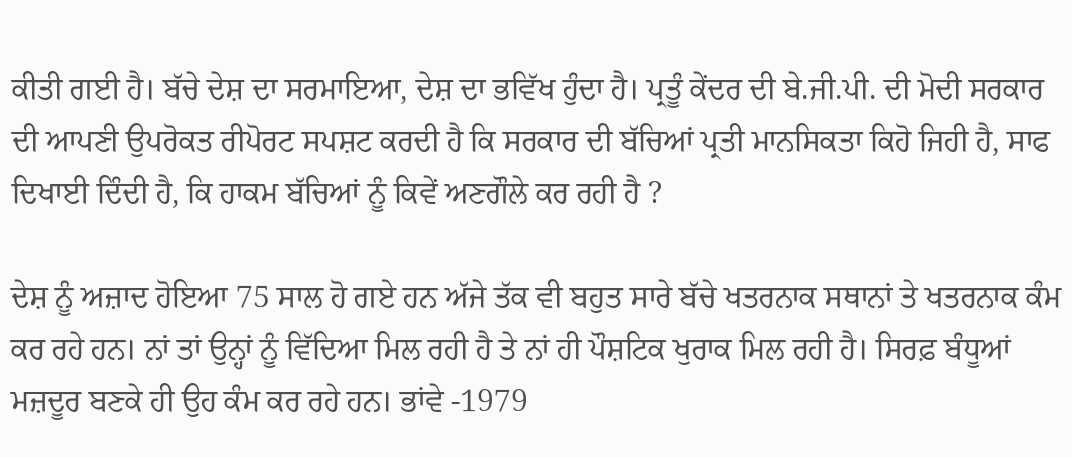ਕੀਤੀ ਗਈ ਹੈ। ਬੱਚੇ ਦੇਸ਼ ਦਾ ਸਰਮਾਇਆ, ਦੇਸ਼ ਦਾ ਭਵਿੱਖ ਹੁੰਦਾ ਹੈ। ਪ੍ਰਤੂੰ ਕੇਂਦਰ ਦੀ ਬੇ.ਜੀ.ਪੀ. ਦੀ ਮੋਦੀ ਸਰਕਾਰ ਦੀ ਆਪਣੀ ਉਪਰੋਕਤ ਰੀਪੋਰਟ ਸਪਸ਼ਟ ਕਰਦੀ ਹੈ ਕਿ ਸਰਕਾਰ ਦੀ ਬੱਚਿਆਂ ਪ੍ਰਤੀ ਮਾਨਸਿਕਤਾ ਕਿਹੋ ਜਿਹੀ ਹੈ, ਸਾਫ ਦਿਖਾਈ ਦਿੰਦੀ ਹੈ, ਕਿ ਹਾਕਮ ਬੱਚਿਆਂ ਨੂੰ ਕਿਵੇਂ ਅਣਗੌਲੇ ਕਰ ਰਹੀ ਹੈ ?

ਦੇਸ਼ ਨੂੰ ਅਜ਼ਾਦ ਹੋਇਆ 75 ਸਾਲ ਹੋ ਗਏ ਹਨ ਅੱਜੇ ਤੱਕ ਵੀ ਬਹੁਤ ਸਾਰੇ ਬੱਚੇ ਖਤਰਨਾਕ ਸਥਾਨਾਂ ਤੇ ਖਤਰਨਾਕ ਕੰਮ ਕਰ ਰਹੇ ਹਨ। ਨਾਂ ਤਾਂ ਉਨ੍ਹਾਂ ਨੂੰ ਵਿੱਦਿਆ ਮਿਲ ਰਹੀ ਹੈ ਤੇ ਨਾਂ ਹੀ ਪੌਸ਼ਟਿਕ ਖੁਰਾਕ ਮਿਲ ਰਹੀ ਹੈ। ਸਿਰਫ਼ ਬੰਧੂਆਂ ਮਜ਼ਦੂਰ ਬਣਕੇ ਹੀ ਉਹ ਕੰਮ ਕਰ ਰਹੇ ਹਨ। ਭਾਂਵੇ -1979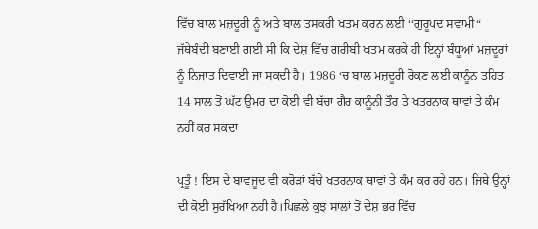ਵਿੱਚ ਬਾਲ ਮਜ਼ਦੂਰੀ ਨੂੰ ਅਤੇ ਬਾਲ ਤਸਕਰੀ ਖਤਮ ਕਰਨ ਲਈ ‘‘ਗੁਰੂਪਦ ਸਵਾਮੀ“ ਜੱਥੇਬੰਦੀ ਬਣਾਈ ਗਈ ਸੀ ਕਿ ਦੇਸ਼ ਵਿੱਚ ਗਰੀਬੀ ਖਤਮ ਕਰਕੇ ਹੀ ਇਨ੍ਹਾਂ ਬੰਧੂਆਂ ਮਜ਼ਦੂਰਾਂ ਨੂੰ ਨਿਜਾਤ ਦਿਵਾਈ ਜਾ ਸਕਦੀ ਹੈ। 1986 ‘ਚ ਬਾਲ ਮਜ਼ਦੂਰੀ ਰੋਕਣ ਲਈ ਕਾਨੂੰਨ ਤਹਿਤ 14 ਸਾਲ ਤੋਂ ਘੱਟ ਉਮਰ ਦਾ ਕੋਈ ਵੀ ਬੱਚਾ ਗੈਰ ਕਾਨੂੰਨੀ ਤੌਰ ਤੇ ਖਤਰਨਾਕ ਥਾਵਾਂ ਤੇ ਕੰਮ ਨਹੀਂ ਕਰ ਸਕਦਾ

ਪ੍ਰਤੂੰ ! ਇਸ ਦੇ ਬਾਵਜੂਦ ਵੀ ਕਰੋੜਾਂ ਬੱਚੇ ਖਤਰਨਾਕ ਥਾਵਾਂ ਤੇ ਕੰਮ ਕਰ ਰਹੇ ਹਨ। ਜਿਥੇ ਉਨ੍ਹਾਂ ਦੀ ਕੋਈ ਸੁਰੱਖਿਆ ਨਹੀ ਹੈ।ਪਿਛਲੇ ਕੁਝ ਸਾਲਾਂ ਤੋਂ ਦੇਸ਼ ਭਰ ਵਿੱਚ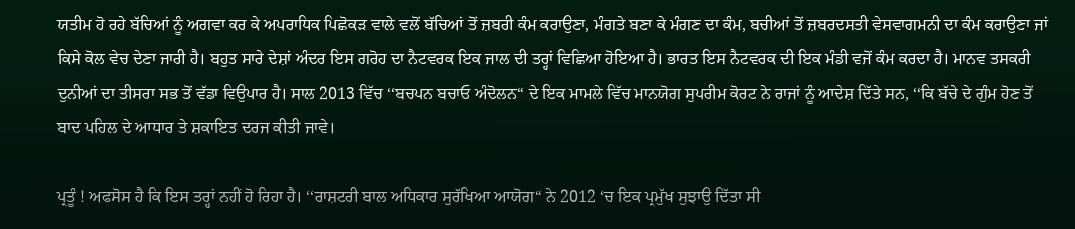ਯਤੀਮ ਹੋ ਰਹੇ ਬੱਚਿਆਂ ਨੂੰ ਅਗਵਾ ਕਰ ਕੇ ਅਪਰਾਧਿਕ ਪਿਛੋਕੜ ਵਾਲੇ ਵਲੋਂ ਬੱਚਿਆਂ ਤੋਂ ਜ਼ਬਰੀ ਕੰਮ ਕਰਾਉਣਾ, ਮੰਗਤੇ ਬਣਾ ਕੇ ਮੰਗਣ ਦਾ ਕੰਮ, ਬਚੀਆਂ ਤੋਂ ਜ਼ਬਰਦਸਤੀ ਵੇਸਵਾਗਮਨੀ ਦਾ ਕੰਮ ਕਰਾਉਣਾ ਜਾਂ ਕਿਸੇ ਕੋਲ ਵੇਚ ਦੇਣਾ ਜਾਰੀ ਹੈ। ਬਹੁਤ ਸਾਰੇ ਦੇਸ਼ਾਂ ਅੰਦਰ ਇਸ ਗਰੋਹ ਦਾ ਨੈਟਵਰਕ ਇਕ ਜਾਲ ਦੀ ਤਰ੍ਹਾਂ ਵਿਛਿਆ ਹੋਇਆ ਹੈ। ਭਾਰਤ ਇਸ ਨੈਟਵਰਕ ਦੀ ਇਕ ਮੰਡੀ ਵਜੋਂ ਕੰਮ ਕਰਦਾ ਹੈ। ਮਾਨਵ ਤਸਕਰੀ ਦੁਨੀਆਂ ਦਾ ਤੀਸਰਾ ਸਭ ਤੋਂ ਵੱਡਾ ਵਿਉਪਾਰ ਹੈ। ਸਾਲ 2013 ਵਿੱਚ ‘‘ਬਚਪਨ ਬਚਾਓ ਅੰਦੋਲਨ“ ਦੇ ਇਕ ਮਾਮਲੇ ਵਿੱਚ ਮਾਨਯੋਗ ਸੁਪਰੀਮ ਕੋਰਟ ਨੇ ਰਾਜਾਂ ਨੂੰ ਆਦੇਸ਼ ਦਿੱਤੇ ਸਨ, ‘‘ਕਿ ਬੱਚੇ ਦੇ ਗੁੰਮ ਹੋਣ ਤੋਂ ਬਾਦ ਪਹਿਲ ਦੇ ਆਧਾਰ ਤੇ ਸ਼ਕਾਇਤ ਦਰਜ ਕੀਤੀ ਜਾਵੇ।

ਪ੍ਰਤੂੰ ! ਅਫਸੋਸ ਹੈ ਕਿ ਇਸ ਤਰ੍ਹਾਂ ਨਹੀਂ ਹੋ ਰਿਹਾ ਹੈ। ‘‘ਰਾਸ਼ਟਰੀ ਬਾਲ ਅਧਿਕਾਰ ਸੁਰੱਖਿਆ ਆਯੋਗ“ ਨੇ 2012 ‘ਚ ਇਕ ਪ੍ਰਮੁੱਖ ਸੁਝਾਉ ਦਿੱਤਾ ਸੀ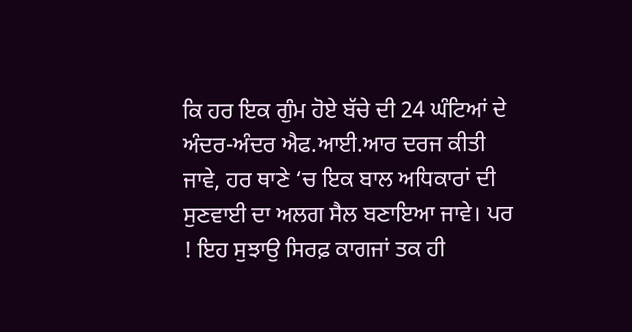ਕਿ ਹਰ ਇਕ ਗੁੰਮ ਹੋਏ ਬੱਚੇ ਦੀ 24 ਘੰਟਿਆਂ ਦੇ ਅੰਦਰ-ਅੰਦਰ ਐਫ.ਆਈ.ਆਰ ਦਰਜ ਕੀਤੀ ਜਾਵੇ, ਹਰ ਥਾਣੇ ‘ਚ ਇਕ ਬਾਲ ਅਧਿਕਾਰਾਂ ਦੀ ਸੁਣਵਾਈ ਦਾ ਅਲਗ ਸੈਲ ਬਣਾਇਆ ਜਾਵੇ। ਪਰ ! ਇਹ ਸੁਝਾਉ ਸਿਰਫ਼ ਕਾਗਜਾਂ ਤਕ ਹੀ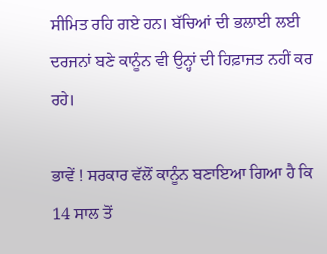ਸੀਮਿਤ ਰਹਿ ਗਏ ਹਨ। ਬੱਚਿਆਂ ਦੀ ਭਲਾਈ ਲਈ ਦਰਜਨਾਂ ਬਣੇ ਕਾਨੂੰਨ ਵੀ ਉਨ੍ਹਾਂ ਦੀ ਹਿਫ਼ਾਜਤ ਨਹੀਂ ਕਰ ਰਹੇ।

ਭਾਵੇਂ ! ਸਰਕਾਰ ਵੱਲੋਂ ਕਾਨੂੰਨ ਬਣਾਇਆ ਗਿਆ ਹੈ ਕਿ 14 ਸਾਲ ਤੋਂ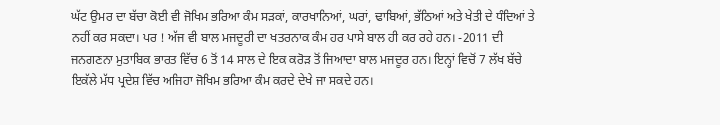ਘੱਟ ਉਮਰ ਦਾ ਬੱਚਾ ਕੋਈ ਵੀ ਜੋਖਿਮ ਭਰਿਆ ਕੰਮ ਸੜਕਾਂ, ਕਾਰਖਾਨਿਆਂ, ਘਰਾਂ, ਢਾਬਿਆਂ, ਭੱਠਿਆਂ ਅਤੇ ਖੇਤੀ ਦੇ ਧੰਦਿਆਂ ਤੇ ਨਹੀਂ ਕਰ ਸਕਦਾ। ਪਰ ! ਅੱਜ ਵੀ ਬਾਲ ਮਜਦੂਰੀ ਦਾ ਖਤਰਨਾਕ ਕੰਮ ਹਰ ਪਾਸੇ ਬਾਲ ਹੀ ਕਰ ਰਹੇ ਹਨ। -2011 ਦੀ ਜਨਗਣਨਾ ਮੁਤਾਬਿਕ ਭਾਰਤ ਵਿੱਚ 6 ਤੋਂ 14 ਸਾਲ ਦੇ ਇਕ ਕਰੋੜ ਤੋਂ ਜਿਆਦਾ ਬਾਲ ਮਜਦੂਰ ਹਨ। ਇਨ੍ਹਾਂ ਵਿਚੋਂ 7 ਲੱਖ ਬੱਚੇ ਇਕੱਲੇ ਮੱਧ ਪ੍ਰਦੇਸ਼ ਵਿੱਚ ਅਜਿਹਾ ਜੋਖਿਮ ਭਰਿਆ ਕੰਮ ਕਰਦੇ ਦੇਖੇ ਜਾ ਸਕਦੇ ਹਨ।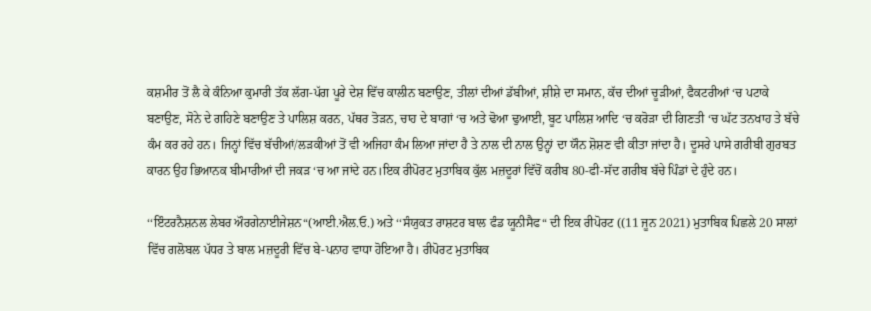ਕਸ਼ਮੀਰ ਤੋਂ ਲੈ ਕੇ ਕੰਨਿਆ ਕੁਮਾਰੀ ਤੱਕ ਲੱਗ-ਪੱਗ ਪੂਰੇ ਦੇਸ਼ ਵਿੱਚ ਕਾਲੀਨ ਬਣਾਉਣ, ਤੀਲਾਂ ਦੀਆਂ ਡੱਬੀਆਂ, ਸ਼ੀਸ਼ੇ ਦਾ ਸਮਾਨ, ਕੱਚ ਦੀਆਂ ਚੂੜੀਆਂ, ਫੈਕਟਰੀਆਂ ‘ਚ ਪਟਾਕੇ ਬਣਾਉਣ, ਸੋਨੇ ਦੇ ਗਹਿਣੇ ਬਣਾਉਣ ਤੇ ਪਾਲਿਸ਼ ਕਰਨ, ਪੱਥਰ ਤੋੜਨ, ਚਾਹ ਦੇ ਬਾਗਾਂ ‘ਚ ਅਤੇ ਢੋਆ ਢੁਆਈ, ਬੂਟ ਪਾਲਿਸ਼ ਆਦਿ ‘ਚ ਕਰੋੜਾ ਦੀ ਗਿਣਤੀ ‘ਚ ਘੱਟ ਤਨਖਾਹ ਤੇ ਬੱਚੇ ਕੰਮ ਕਰ ਰਹੇ ਹਨ। ਜਿਨ੍ਹਾਂ ਵਿੱਚ ਬੱਚੀਆਂ/ਲੜਕੀਆਂ ਤੋਂ ਵੀ ਅਜਿਹਾ ਕੰਮ ਲਿਆ ਜਾਂਦਾ ਹੈ ਤੇ ਨਾਲ ਦੀ ਨਾਲ ਉਨ੍ਹਾਂ ਦਾ ਯੌਨ ਸ਼ੋਸ਼ਣ ਵੀ ਕੀਤਾ ਜਾਂਦਾ ਹੈ। ਦੂਸਰੇ ਪਾਸੇ ਗਰੀਬੀ ਗੁਰਬਤ ਕਾਰਨ ਉਹ ਭਿਆਨਕ ਬੀਮਾਰੀਆਂ ਦੀ ਜਕੜ ‘ਚ ਆ ਜਾਂਦੇ ਹਨ।ਇਕ ਰੀਪੋਰਟ ਮੁਤਾਬਿਕ ਕੁੱਲ ਮਜ਼ਦੂਰਾਂ ਵਿੱਚੋਂ ਕਰੀਬ 80-ਫੀ-ਸੱਦ ਗਰੀਬ ਬੱਚੇ ਪਿੰਡਾਂ ਦੇ ਹੁੰਦੇ ਹਨ।

‘‘ਇੰਟਰਨੈਸ਼ਨਲ ਲੇਬਰ ਔਰਗੇਨਾਈਜੇਸ਼ਨ“(ਆਈ.ਐਲ.ਓ.) ਅਤੇ ‘‘ਸੰਯੁਕਤ ਰਾਸ਼ਟਰ ਬਾਲ ਫੰਡ ਯੂਨੀਸੈਫ“ ਦੀ ਇਕ ਰੀਪੋਰਟ ((11 ਜੂਨ 2021) ਮੁਤਾਬਿਕ ਪਿਛਲੇ 20 ਸਾਲਾਂ ਵਿੱਚ ਗਲੋਬਲ ਪੱਧਰ ਤੇ ਬਾਲ ਮਜ਼ਦੂਰੀ ਵਿੱਚ ਬੇ-ਪਨਾਹ ਵਾਧਾ ਹੋਇਆ ਹੈ। ਰੀਪੋਰਟ ਮੁਤਾਬਿਕ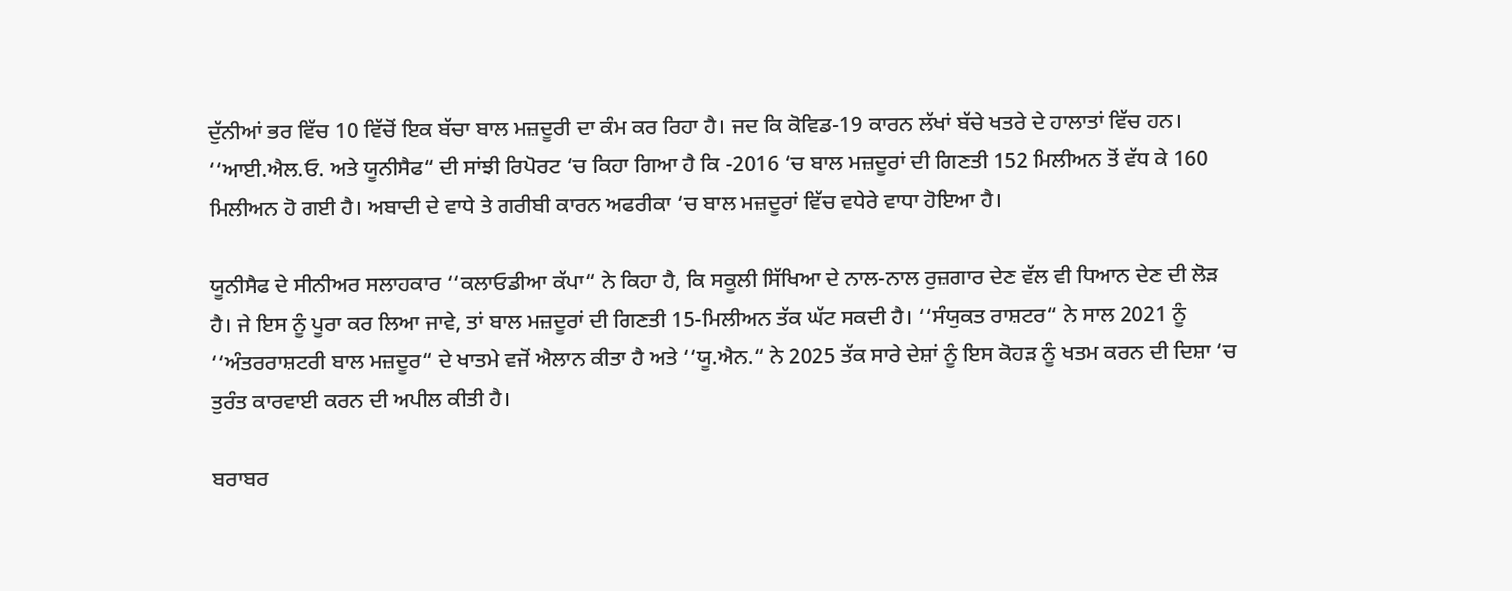ਦੁੱਨੀਆਂ ਭਰ ਵਿੱਚ 10 ਵਿੱਚੋਂ ਇਕ ਬੱਚਾ ਬਾਲ ਮਜ਼ਦੂਰੀ ਦਾ ਕੰਮ ਕਰ ਰਿਹਾ ਹੈ। ਜਦ ਕਿ ਕੋਵਿਡ-19 ਕਾਰਨ ਲੱਖਾਂ ਬੱਚੇ ਖਤਰੇ ਦੇ ਹਾਲਾਤਾਂ ਵਿੱਚ ਹਨ। ‘‘ਆਈ.ਐਲ.ਓ. ਅਤੇ ਯੂਨੀਸੈਫ“ ਦੀ ਸਾਂਝੀ ਰਿਪੋਰਟ ‘ਚ ਕਿਹਾ ਗਿਆ ਹੈ ਕਿ -2016 ‘ਚ ਬਾਲ ਮਜ਼ਦੂਰਾਂ ਦੀ ਗਿਣਤੀ 152 ਮਿਲੀਅਨ ਤੋਂ ਵੱਧ ਕੇ 160 ਮਿਲੀਅਨ ਹੋ ਗਈ ਹੈ। ਅਬਾਦੀ ਦੇ ਵਾਧੇ ਤੇ ਗਰੀਬੀ ਕਾਰਨ ਅਫਰੀਕਾ ‘ਚ ਬਾਲ ਮਜ਼ਦੂਰਾਂ ਵਿੱਚ ਵਧੇਰੇ ਵਾਧਾ ਹੋਇਆ ਹੈ।

ਯੂਨੀਸੈਫ ਦੇ ਸੀਨੀਅਰ ਸਲਾਹਕਾਰ ‘‘ਕਲਾਓਡੀਆ ਕੱਪਾ“ ਨੇ ਕਿਹਾ ਹੈ, ਕਿ ਸਕੂਲੀ ਸਿੱਖਿਆ ਦੇ ਨਾਲ-ਨਾਲ ਰੁਜ਼ਗਾਰ ਦੇਣ ਵੱਲ ਵੀ ਧਿਆਨ ਦੇਣ ਦੀ ਲੋੜ ਹੈ। ਜੇ ਇਸ ਨੂੰ ਪੂਰਾ ਕਰ ਲਿਆ ਜਾਵੇ, ਤਾਂ ਬਾਲ ਮਜ਼ਦੂਰਾਂ ਦੀ ਗਿਣਤੀ 15-ਮਿਲੀਅਨ ਤੱਕ ਘੱਟ ਸਕਦੀ ਹੈ। ‘‘ਸੰਯੁਕਤ ਰਾਸ਼ਟਰ“ ਨੇ ਸਾਲ 2021 ਨੂੰ ‘‘ਅੰਤਰਰਾਸ਼ਟਰੀ ਬਾਲ ਮਜ਼ਦੂਰ“ ਦੇ ਖਾਤਮੇ ਵਜੋਂ ਐਲਾਨ ਕੀਤਾ ਹੈ ਅਤੇ ‘‘ਯੂ.ਐਨ.“ ਨੇ 2025 ਤੱਕ ਸਾਰੇ ਦੇਸ਼ਾਂ ਨੂੰ ਇਸ ਕੋਹੜ ਨੂੰ ਖਤਮ ਕਰਨ ਦੀ ਦਿਸ਼ਾ ‘ਚ ਤੁਰੰਤ ਕਾਰਵਾਈ ਕਰਨ ਦੀ ਅਪੀਲ ਕੀਤੀ ਹੈ।

ਬਰਾਬਰ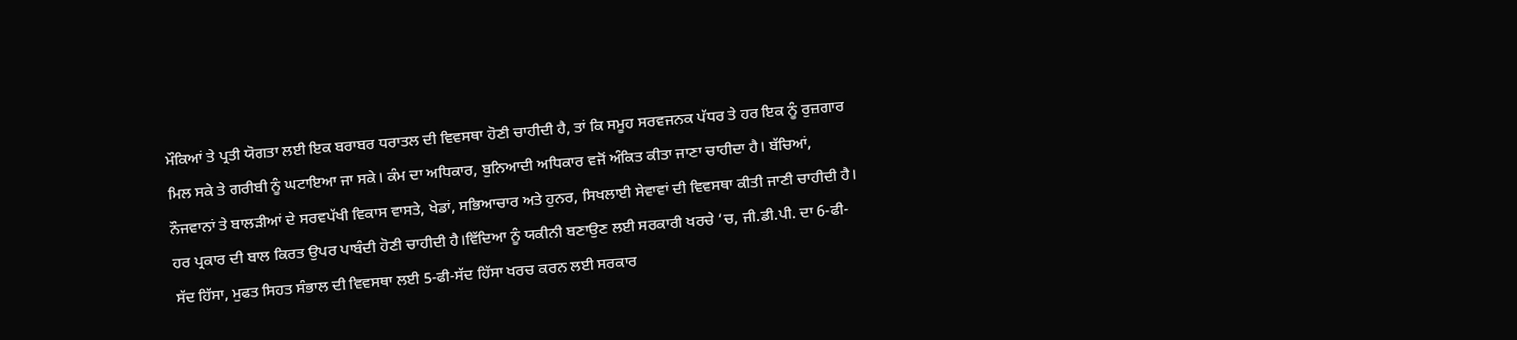ਮੌਕਿਆਂ ਤੇ ਪ੍ਰਤੀ ਯੋਗਤਾ ਲਈ ਇਕ ਬਰਾਬਰ ਧਰਾਤਲ ਦੀ ਵਿਵਸਥਾ ਹੋਣੀ ਚਾਹੀਦੀ ਹੈ, ਤਾਂ ਕਿ ਸਮੂਹ ਸਰਵਜਨਕ ਪੱਧਰ ਤੇ ਹਰ ਇਕ ਨੂੰ ਰੁਜ਼ਗਾਰ ਮਿਲ ਸਕੇ ਤੇ ਗਰੀਬੀ ਨੂੰ ਘਟਾਇਆ ਜਾ ਸਕੇ। ਕੰਮ ਦਾ ਅਧਿਕਾਰ, ਬੁਨਿਆਦੀ ਅਧਿਕਾਰ ਵਜੋਂ ਅੰਕਿਤ ਕੀਤਾ ਜਾਣਾ ਚਾਹੀਦਾ ਹੈ। ਬੱਚਿਆਂ, ਨੌਜਵਾਨਾਂ ਤੇ ਬਾਲੜੀਆਂ ਦੇ ਸਰਵਪੱਖੀ ਵਿਕਾਸ ਵਾਸਤੇ, ਖੇਡਾਂ, ਸਭਿਆਚਾਰ ਅਤੇ ਹੁਨਰ, ਸਿਖਲਾਈ ਸੇਵਾਵਾਂ ਦੀ ਵਿਵਸਥਾ ਕੀਤੀ ਜਾਣੀ ਚਾਹੀਦੀ ਹੈ। ਹਰ ਪ੍ਰਕਾਰ ਦੀ ਬਾਲ ਕਿਰਤ ਉਪਰ ਪਾਬੰਦੀ ਹੋਣੀ ਚਾਹੀਦੀ ਹੈ।ਵਿੱਦਿਆ ਨੂੰ ਯਕੀਨੀ ਬਣਾਉਣ ਲਈ ਸਰਕਾਰੀ ਖਰਚੇ ‘ਚ, ਜੀ.ਡੀ.ਪੀ. ਦਾ 6-ਫੀ-ਸੱਦ ਹਿੱਸਾ, ਮੁਫਤ ਸਿਹਤ ਸੰਭਾਲ ਦੀ ਵਿਵਸਥਾ ਲਈ 5-ਫੀ-ਸੱਦ ਹਿੱਸਾ ਖਰਚ ਕਰਨ ਲਈ ਸਰਕਾਰ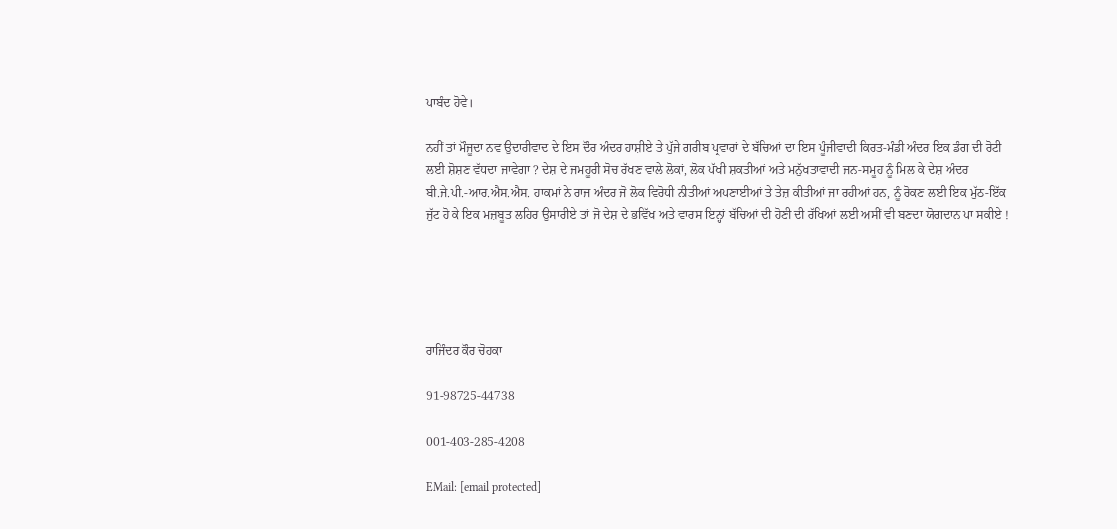ਪਾਬੰਦ ਹੋਵੇ।

ਨਹੀਂ ਤਾਂ ਮੌਜੂਦਾ ਨਵ ਉਦਾਰੀਵਾਦ ਦੇ ਇਸ ਦੌਰ ਅੰਦਰ ਹਾਸ਼ੀਏ ਤੇ ਪੁੱਜੇ ਗਰੀਬ ਪ੍ਰਵਾਰਾਂ ਦੇ ਬੱਚਿਆਂ ਦਾ ਇਸ ਪੂੰਜੀਵਾਦੀ ਕਿਰਤ-ਮੰਡੀ ਅੰਦਰ ਇਕ ਡੰਗ ਦੀ ਰੋਟੀ ਲਈ ਸ਼ੋਸ਼ਣ ਵੱਧਦਾ ਜਾਵੇਗਾ ? ਦੇਸ਼ ਦੇ ਜਮਹੂਰੀ ਸੋਚ ਰੱਖਣ ਵਾਲੇ ਲੋਕਾਂ, ਲੋਕ ਪੱਖੀ ਸ਼ਕਤੀਆਂ ਅਤੇ ਮਨੁੱਖਤਾਵਾਦੀ ਜਨ-ਸਮੂਹ ਨੂੰ ਮਿਲ ਕੇ ਦੇਸ਼ ਅੰਦਰ ਬੀ.ਜੇ.ਪੀ.-ਆਰ.ਐਸ.ਐਸ. ਹਾਕਮਾਂ ਨੇ ਰਾਜ ਅੰਦਰ ਜੋ ਲੋਕ ਵਿਰੋਧੀ ਨੀਤੀਆਂ ਅਪਣਾਈਆਂ ਤੇ ਤੇਜ਼ ਕੀਤੀਆਂ ਜਾ ਰਹੀਆਂ ਹਨ, ਨੂੰ ਰੋਕਣ ਲਈ ਇਕ ਮੁੱਠ-ਇੱਕ ਜੁੱਟ ਹੋ ਕੇ ਇਕ ਮਜ਼ਬੂਤ ਲਹਿਰ ਉਸਾਰੀਏ ਤਾਂ ਜੋ ਦੇਸ਼ ਦੇ ਭਵਿੱਖ ਅਤੇ ਵਾਰਸ ਇਨ੍ਹਾਂ ਬੱਚਿਆਂ ਦੀ ਹੋਣੀ ਦੀ ਰੱਖਿਆਂ ਲਈ ਅਸੀਂ ਵੀ ਬਣਦਾ ਯੋਗਦਾਨ ਪਾ ਸਕੀਏ !





ਰਾਜਿੰਦਰ ਕੌਰ ਚੋਹਕਾ

91-98725-44738

001-403-285-4208

EMail: [email protected]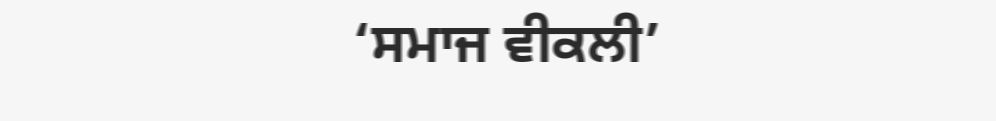‘ਸਮਾਜ ਵੀਕਲੀ’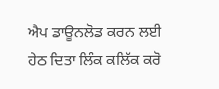ਐਪ ਡਾਊਨਲੋਡ ਕਰਨ ਲਈ ਹੇਠ ਦਿਤਾ ਲਿੰਕ ਕਲਿੱਕ ਕਰੋ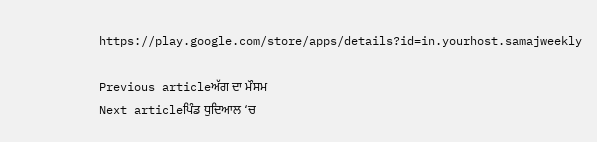https://play.google.com/store/apps/details?id=in.yourhost.samajweekly

Previous articleਅੱਗ ਦਾ ਮੌਸਮ
Next articleਪਿੰਡ ਧੁਦਿਆਲ ‘ਚ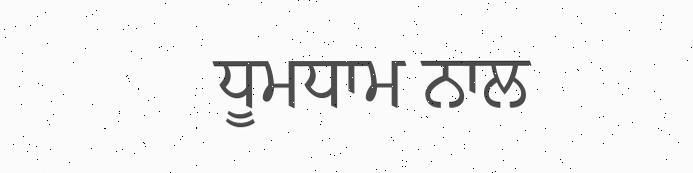ਧੂਮਧਾਮ ਨਾਲ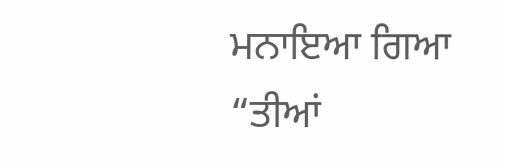ਮਨਾਇਆ ਗਿਆ “ਤੀਆਂ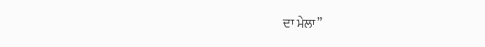ਦਾ ਮੇਲਾ”